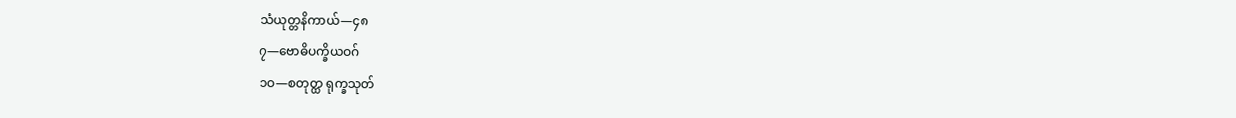သံယုတ္တနိကာယ်—၄၈
၇—ဗောဓိပက္ခိယဝဂ်
၁ဝ—စတုတ္ထ ရုက္ခသုတ်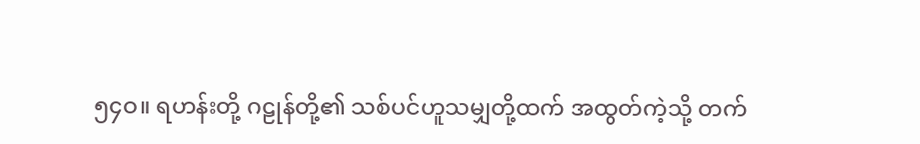၅၄ဝ။ ရဟန်းတို့ ဂဠုန်တို့၏ သစ်ပင်ဟူသမျှတို့ထက် အထွတ်ကဲ့သို့ တက်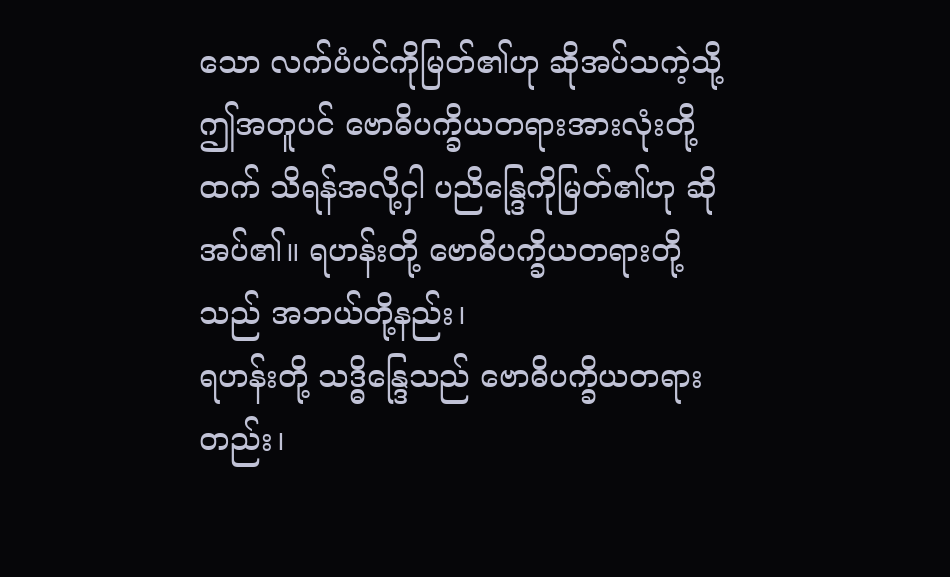သော လက်ပံပင်ကိုမြတ်၏ဟု ဆိုအပ်သကဲ့သို့ ဤအတူပင် ဗောဓိပက္ခိယတရားအားလုံးတို့ထက် သိရန်အလို့ငှါ ပညိန္ဒြေကိုမြတ်၏ဟု ဆိုအပ်၏။ ရဟန်းတို့ ဗောဓိပက္ခိယတရားတို့သည် အဘယ်တို့နည်း၊
ရဟန်းတို့ သဒ္ဓိန္ဒြေသည် ဗောဓိပက္ခိယတရားတည်း၊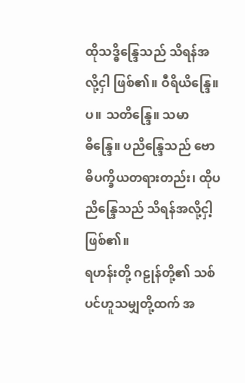ထိုသဒ္ဓိန္ဒြေသည် သိရန်အလို့ငှါ ဖြစ်၏။ ဝီရိယိန္ဒြေ။ပ။ သတိန္ဒြေ။ သမာဓိန္ဒြေ။ ပညိန္ဒြေသည် ဗောဓိပက္ခိယတရားတည်း၊ ထိုပညိန္ဒြေသည် သိရန်အလို့ငှါ့ဖြစ်၏။
ရဟန်းတို့ ဂဠုန်တို့၏ သစ်ပင်ဟူသမျှတို့ထက် အ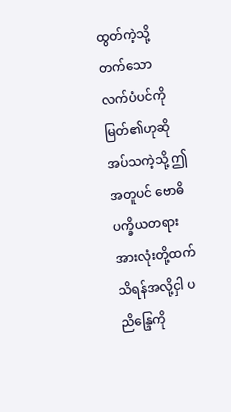ထွတ်ကဲ့သို့ တက်သော လက်ပံပင်ကို မြတ်၏ဟုဆိုအပ်သကဲ့သို့ ဤအတူပင် ဗောဓိပက္ခိယတရားအားလုံးတို့ထက် သိရန်အလို့ငှါ ပညိန္ဒြေကို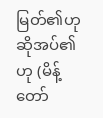မြတ်၏ဟုဆိုအပ်၏ဟု (မိန့်တော်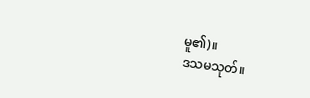မူ၏)။
ဒသမသုတ်။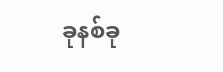ခုနစ်ခု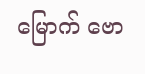မြောက် ဗော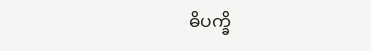ဓိပက္ခိ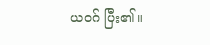ယဝဂ် ပြီး၏။